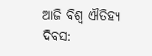ଆଜି ବିଶ୍ୱ ଐତିହ୍ୟ ଦିବସ: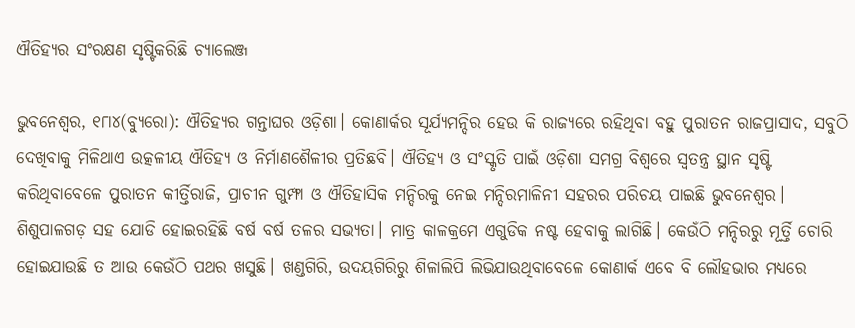ଐତିହ୍ୟର ସଂରକ୍ଷଣ ସୃଷ୍ଟିକରିଛି ଚ୍ୟାଲେଞ୍ଜ

ଭୁବନେଶ୍ୱର, ୧୮ା୪(ବ୍ୟୁରୋ): ଐତିହ୍ୟର ଗନ୍ତାଘର ଓଡ଼ିଶା। କୋଣାର୍କର ସୂର୍ଯ୍ୟମନ୍ଦିର ହେଉ କି ରାଜ୍ୟରେ ରହିଥିବା ବହୁ ପୁରାତନ ରାଜପ୍ରାସାଦ, ସବୁଠି ଦେଖିବାକୁ ମିଳିଥାଏ ଉତ୍କଳୀୟ ଐତିହ୍ୟ ଓ ନିର୍ମାଣଶୈଳୀର ପ୍ରତିଛବି। ଐତିହ୍ୟ ଓ ସଂସ୍କୃତି ପାଇଁ ଓଡ଼ିଶା ସମଗ୍ର ବିଶ୍ୱରେ ସ୍ବତନ୍ତ୍ର ସ୍ଥାନ ସୃଷ୍ଟି କରିଥିବାବେଳେ ପୁରାତନ କୀର୍ତ୍ତିରାଜି, ପ୍ରାଚୀନ ଗୁମ୍ଫା ଓ ଐତିହାସିକ ମନ୍ଦିରକୁ ନେଇ ମନ୍ଦିରମାଳିନୀ ସହରର ପରିଚୟ ପାଇଛି ଭୁବନେଶ୍ୱର। ଶିଶୁପାଳଗଡ଼ ସହ ଯୋଡି ହୋଇରହିଛି ବର୍ଷ ବର୍ଷ ତଳର ସଭ୍ୟତା। ମାତ୍ର କାଳକ୍ରମେ ଏଗୁଡିକ ନଷ୍ଟ ହେବାକୁ ଲାଗିଛି। କେଉଁଠି ମନ୍ଦିରରୁ ମୂର୍ତ୍ତି ଚୋରି ହୋଇଯାଉଛି ତ ଆଉ କେଉଁଠି ପଥର ଖସୁଛି। ଖଣ୍ଡଗିରି, ଉଦୟଗିରିରୁ ଶିଳାଲିପି ଲିଭିଯାଉଥିବାବେଳେ କୋଣାର୍କ ଏବେ ବି ଲୌହଭାର ମଧ୍ୟରେ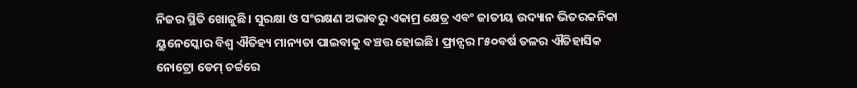ନିଜର ସ୍ଥିତି ଖୋଜୁଛି। ସୁରକ୍ଷା ଓ ସଂରକ୍ଷଣ ଅଭାବରୁ ଏକାମ୍ର କ୍ଷେତ୍ର ଏବଂ ଜାତୀୟ ଉଦ୍ୟାନ ଭିତରକନିକା ୟୁନେସ୍କୋର ବିଶ୍ୱ ଐତିହ୍ୟ ମାନ୍ୟତା ପାଇବାକୁ ବଞ୍ଚତ୍ତ ହୋଇଛି। ଫ୍ରାନ୍ସର ୮୫୦ବର୍ଷ ତଳର ଐତିହାସିକ ନୋଟ୍ରୋ ଡେମ୍‌ ଚର୍ଚ୍ଚରେ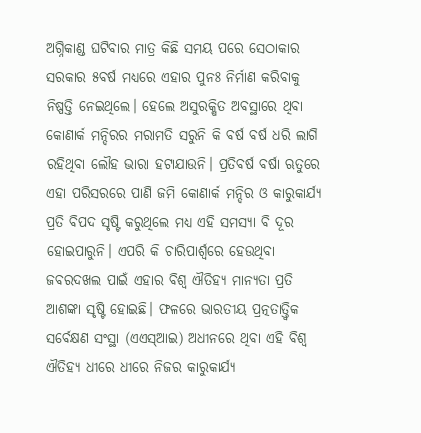ଅଗ୍ନିକାଣ୍ଡ ଘଟିବାର ମାତ୍ର କିଛି ସମୟ ପରେ ସେଠାକାର ସରକାର ୫ବର୍ଷ ମଧ୍ୟରେ ଏହାର ପୁନଃ ନିର୍ମାଣ କରିବାକୁ ନିଷ୍ପତ୍ତି ନେଇଥିଲେ। ହେଲେ ଅସୁରକ୍ଷିତ ଅବସ୍ଥାରେ ଥିବା କୋଣାର୍କ ମନ୍ଦିରର ମରାମତି ସରୁନି କି ବର୍ଷ ବର୍ଷ ଧରି ଲାଗି ରହିଥିବା ଲୌହ ଭାରା ହଟାଯାଉନି। ପ୍ରତିବର୍ଷ ବର୍ଷା ଋତୁରେ ଏହା ପରିସରରେ ପାଣି ଜମି କୋଣାର୍କ ମନ୍ଦିର ଓ କାରୁକାର୍ଯ୍ୟ ପ୍ରତି ବିପଦ ସୃଷ୍ଟି କରୁଥିଲେ ମଧ୍ୟ ଏହି ସମସ୍ୟା ବି ଦୂର ହୋଇପାରୁନି। ଏପରି କି ଚାରିପାର୍ଶ୍ୱରେ ହେଉଥିବା ଜବରଦଖଲ ପାଇଁ ଏହାର ବିଶ୍ୱ ଐତିହ୍ୟ ମାନ୍ୟତା ପ୍ରତି ଆଶଙ୍କା ସୃଷ୍ଟି ହୋଇଛି। ଫଳରେ ଭାରତୀୟ ପ୍ରତ୍ନତାତ୍ତ୍ବିକ ସର୍ବେକ୍ଷଣ ସଂସ୍ଥା (ଏଏସ୍‌ଆଇ) ଅଧୀନରେ ଥିବା ଏହି ବିଶ୍ୱ ଐତିହ୍ୟ ଧୀରେ ଧୀରେ ନିଜର କାରୁକାର୍ଯ୍ୟ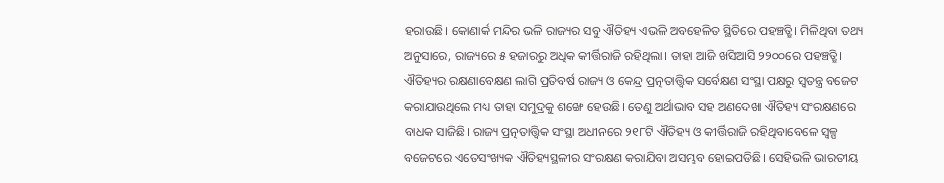ହରାଉଛି। କୋଣାର୍କ ମନ୍ଦିର ଭଳି ରାଜ୍ୟର ସବୁ ଐତିହ୍ୟ ଏଭଳି ଅବହେଳିତ ସ୍ଥିତିରେ ପହଞ୍ଚତ୍ଛି। ମିଳିଥିବା ତଥ୍ୟ ଅନୁସାରେ, ରାଜ୍ୟରେ ୫ ହଜାରରୁ ଅଧିକ କୀର୍ତ୍ତିରାଜି ରହିଥିଲା। ତାହା ଆଜି ଖସିଆସି ୨୨୦୦ରେ ପହଞ୍ଚତ୍ଛି। ଐତିହ୍ୟର ରକ୍ଷଣାବେକ୍ଷଣ ଲାଗି ପ୍ରତିବର୍ଷ ରାଜ୍ୟ ଓ କେନ୍ଦ୍ର ପ୍ରତ୍ନତାତ୍ତ୍ବିକ ସର୍ବେକ୍ଷଣ ସଂସ୍ଥା ପକ୍ଷରୁ ସ୍ବତନ୍ତ୍ର ବଜେଟ କରାଯାଉଥିଲେ ମଧ୍ୟ ତାହା ସମୁଦ୍ରକୁ ଶଙ୍ଖେ ହେଉଛି। ତେଣୁ ଅର୍ଥାଭାବ ସହ ଅଣଦେଖା ଐତିହ୍ୟ ସଂରକ୍ଷଣରେ ବାଧକ ସାଜିଛି। ରାଜ୍ୟ ପ୍ରତ୍ନତାତ୍ତ୍ବିକ ସଂସ୍ଥା ଅଧୀନରେ ୨୧୮ଟି ଐତିହ୍ୟ ଓ କୀର୍ତ୍ତିରାଜି ରହିଥିବାବେଳେ ସ୍ବଳ୍ପ ବଜେଟରେ ଏତେସଂଖ୍ୟକ ଐତିହ୍ୟସ୍ଥଳୀର ସଂରକ୍ଷଣ କରାଯିବା ଅସମ୍ଭବ ହୋଇପଡିଛି। ସେହିଭଳି ଭାରତୀୟ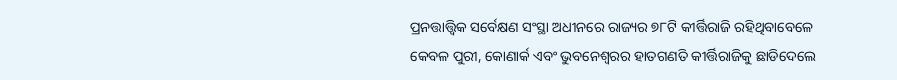ପ୍ରନତ୍ତାତ୍ତ୍ବିକ ସର୍ବେକ୍ଷଣ ସଂସ୍ଥା ଅଧୀନରେ ରାଜ୍ୟର ୭୮ଟି କୀର୍ତ୍ତିରାଜି ରହିଥିବାବେଳେ କେବଳ ପୁରୀ, କୋଣାର୍କ ଏବଂ ଭୁବନେଶ୍ୱରର ହାତଗଣତି କୀର୍ତ୍ତିରାଜିକୁ ଛାଡିଦେଲେ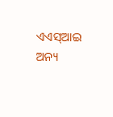ଏଏସ୍‌ଆଇ ଅନ୍ୟ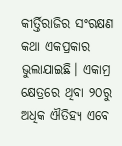କୀର୍ତ୍ତିରାଜିର ସଂରକ୍ଷଣ କଥା ଏକପ୍ରକାର ଭୁଲାଯାଇଛି। ଏକାମ୍ର କ୍ଷେତ୍ରରେ ଥିବା ୨୦ରୁ ଅଧିକ ଐତିହ୍ୟ ଏବେ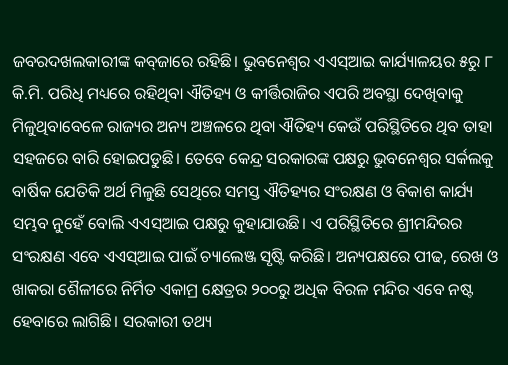ଜବରଦଖଲକାରୀଙ୍କ କବ୍‌ଜାରେ ରହିଛି। ଭୁବନେଶ୍ୱର ଏଏସ୍‌ଆଇ କାର୍ଯ୍ୟାଳୟର ୫ରୁ ୮ କି.ମି. ପରିଧି ମଧ୍ୟରେ ରହିଥିବା ଐତିହ୍ୟ ଓ କୀର୍ତ୍ତିରାଜିର ଏପରି ଅବସ୍ଥା ଦେଖିବାକୁ ମିଳୁଥିବାବେଳେ ରାଜ୍ୟର ଅନ୍ୟ ଅଞ୍ଚଳରେ ଥିବା ଐତିହ୍ୟ କେଉଁ ପରିସ୍ଥିତିରେ ଥିବ ତାହା ସହଜରେ ବାରି ହୋଇପଡୁଛି। ତେବେ କେନ୍ଦ୍ର ସରକାରଙ୍କ ପକ୍ଷରୁ ଭୁବନେଶ୍ୱର ସର୍କଲକୁ ବାର୍ଷିକ ଯେତିକି ଅର୍ଥ ମିଳୁଛି ସେଥିରେ ସମସ୍ତ ଐତିହ୍ୟର ସଂରକ୍ଷଣ ଓ ବିକାଶ କାର୍ଯ୍ୟ ସମ୍ଭବ ନୁହେଁ ବୋଲି ଏଏସ୍‌ଆଇ ପକ୍ଷରୁ କୁହାଯାଉଛି। ଏ ପରିସ୍ଥିତିରେ ଶ୍ରୀମନ୍ଦିରର ସଂରକ୍ଷଣ ଏବେ ଏଏସ୍‌ଆଇ ପାଇଁ ଚ୍ୟାଲେଞ୍ଜ ସୃଷ୍ଟି କରିଛି। ଅନ୍ୟପକ୍ଷରେ ପୀଢ, ରେଖ ଓ ଖାକରା ଶୈଳୀରେ ନିର୍ମିତ ଏକାମ୍ର କ୍ଷେତ୍ରର ୨୦୦ରୁ ଅଧିକ ବିରଳ ମନ୍ଦିର ଏବେ ନଷ୍ଟ ହେବାରେ ଲାଗିଛି। ସରକାରୀ ତଥ୍ୟ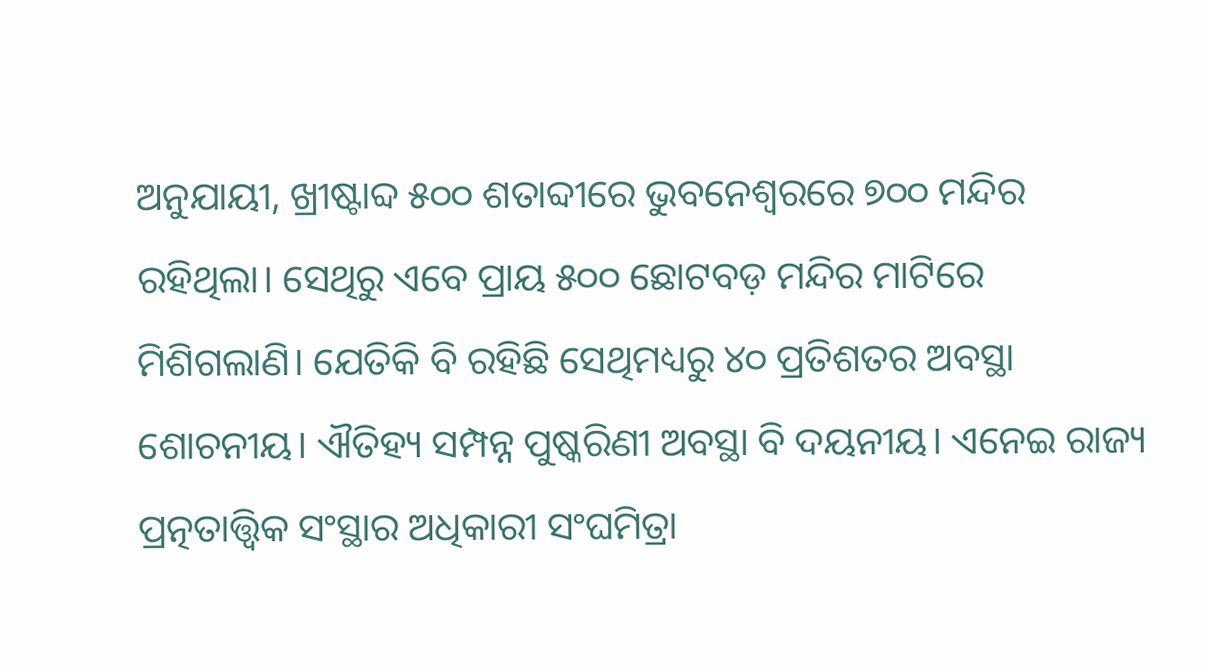ଅନୁଯାୟୀ, ଖ୍ରୀଷ୍ଟାବ୍ଦ ୫୦୦ ଶତାବ୍ଦୀରେ ଭୁବନେଶ୍ୱରରେ ୭୦୦ ମନ୍ଦିର ରହିଥିଲା। ସେଥିରୁ ଏବେ ପ୍ରାୟ ୫୦୦ ଛୋଟବଡ଼ ମନ୍ଦିର ମାଟିରେ ମିଶିଗଲାଣି। ଯେତିକି ବି ରହିଛି ସେଥିମଧ୍ୟରୁ ୪୦ ପ୍ରତିଶତର ଅବସ୍ଥା ଶୋଚନୀୟ। ଐତିହ୍ୟ ସମ୍ପନ୍ନ ପୁଷ୍କରିଣୀ ଅବସ୍ଥା ବି ଦୟନୀୟ। ଏନେଇ ରାଜ୍ୟ ପ୍ରତ୍ନତାତ୍ତ୍ୱିକ ସଂସ୍ଥାର ଅଧିକାରୀ ସଂଘମିତ୍ରା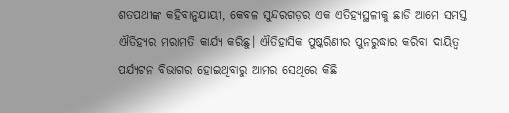ଶତପଥୀଙ୍କ କହିବାନୁଯାୟୀ, କେବଳ ସୁନ୍ଦରଗଡ଼ର ଏକ ଏତିହ୍ୟସ୍ଥଳୀକୁ ଛାଡି ଆମେ ସମସ୍ତ ଐତିହ୍ୟର ମରାମତି କାର୍ଯ୍ୟ କରିଛୁ। ଐତିହାସିକ ପୁଷ୍କରିଣୀର ପୁନରୁଦ୍ଧାର କରିବା ଦାୟିତ୍ୱ ପର୍ଯ୍ୟଟନ ବିଭାଗର ହୋଇଥିବାରୁ ଆମର ସେଥିରେ କିଛି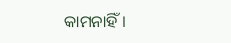କାମନାହିଁ।